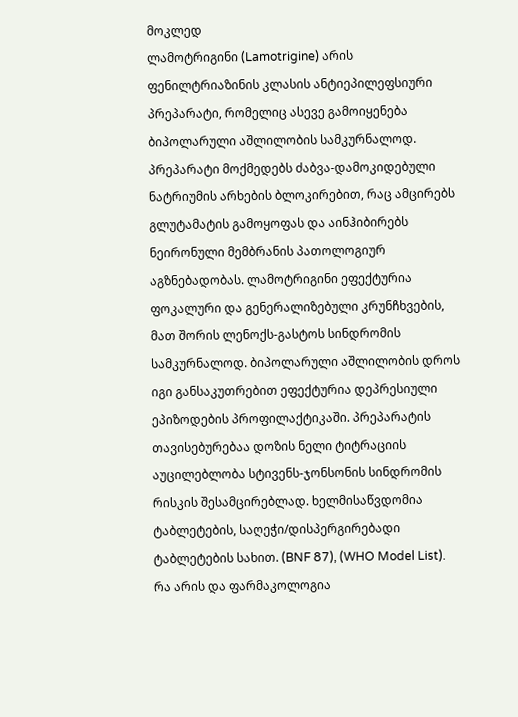მოკლედ
ლამოტრიგინი (Lamotrigine) არის ფენილტრიაზინის კლასის ანტიეპილეფსიური პრეპარატი, რომელიც ასევე გამოიყენება ბიპოლარული აშლილობის სამკურნალოდ. პრეპარატი მოქმედებს ძაბვა-დამოკიდებული ნატრიუმის არხების ბლოკირებით, რაც ამცირებს გლუტამატის გამოყოფას და აინჰიბირებს ნეირონული მემბრანის პათოლოგიურ აგზნებადობას. ლამოტრიგინი ეფექტურია ფოკალური და გენერალიზებული კრუნჩხვების, მათ შორის ლენოქს-გასტოს სინდრომის სამკურნალოდ. ბიპოლარული აშლილობის დროს იგი განსაკუთრებით ეფექტურია დეპრესიული ეპიზოდების პროფილაქტიკაში. პრეპარატის თავისებურებაა დოზის ნელი ტიტრაციის აუცილებლობა სტივენს-ჯონსონის სინდრომის რისკის შესამცირებლად. ხელმისაწვდომია ტაბლეტების, საღეჭი/დისპერგირებადი ტაბლეტების სახით. (BNF 87), (WHO Model List).
რა არის და ფარმაკოლოგია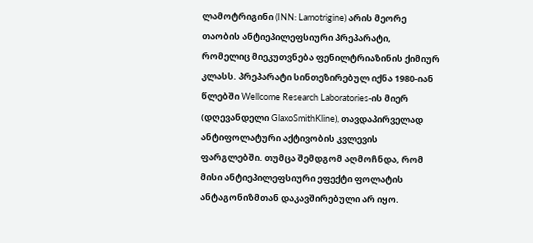ლამოტრიგინი (INN: Lamotrigine) არის მეორე თაობის ანტიეპილეფსიური პრეპარატი, რომელიც მიეკუთვნება ფენილტრიაზინის ქიმიურ კლასს. პრეპარატი სინთეზირებულ იქნა 1980-იან წლებში Wellcome Research Laboratories-ის მიერ (დღევანდელი GlaxoSmithKline), თავდაპირველად ანტიფოლატური აქტივობის კვლევის ფარგლებში. თუმცა შემდგომ აღმოჩნდა, რომ მისი ანტიეპილეფსიური ეფექტი ფოლატის ანტაგონიზმთან დაკავშირებული არ იყო.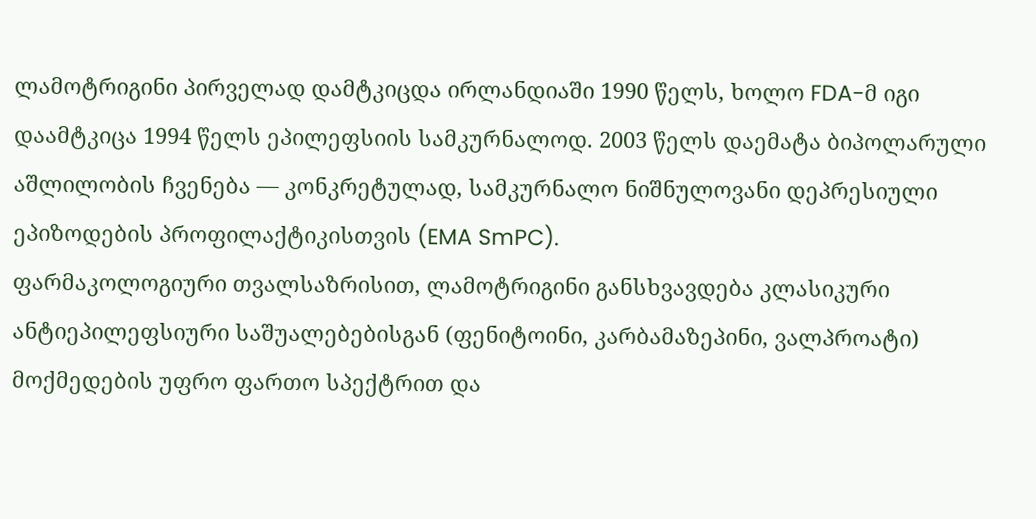ლამოტრიგინი პირველად დამტკიცდა ირლანდიაში 1990 წელს, ხოლო FDA-მ იგი დაამტკიცა 1994 წელს ეპილეფსიის სამკურნალოდ. 2003 წელს დაემატა ბიპოლარული აშლილობის ჩვენება — კონკრეტულად, სამკურნალო ნიშნულოვანი დეპრესიული ეპიზოდების პროფილაქტიკისთვის (EMA SmPC).
ფარმაკოლოგიური თვალსაზრისით, ლამოტრიგინი განსხვავდება კლასიკური ანტიეპილეფსიური საშუალებებისგან (ფენიტოინი, კარბამაზეპინი, ვალპროატი) მოქმედების უფრო ფართო სპექტრით და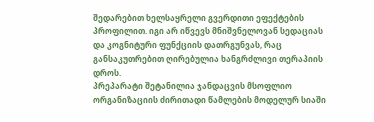შედარებით ხელსაყრელი გვერდითი ეფექტების პროფილით. იგი არ იწვევს მნიშვნელოვან სედაციას და კოგნიტური ფუნქციის დათრგუნვას, რაც განსაკუთრებით ღირებულია ხანგრძლივი თერაპიის დროს.
პრეპარატი შეტანილია ჯანდაცვის მსოფლიო ორგანიზაციის ძირითადი წამლების მოდელურ სიაში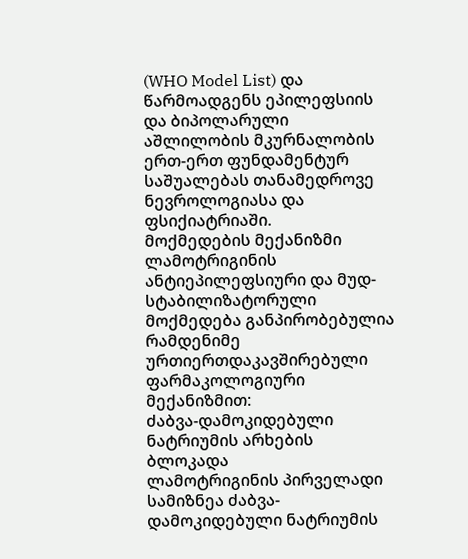(WHO Model List) და წარმოადგენს ეპილეფსიის და ბიპოლარული აშლილობის მკურნალობის ერთ-ერთ ფუნდამენტურ საშუალებას თანამედროვე ნევროლოგიასა და ფსიქიატრიაში.
მოქმედების მექანიზმი
ლამოტრიგინის ანტიეპილეფსიური და მუდ-სტაბილიზატორული მოქმედება განპირობებულია რამდენიმე ურთიერთდაკავშირებული ფარმაკოლოგიური მექანიზმით:
ძაბვა-დამოკიდებული ნატრიუმის არხების ბლოკადა
ლამოტრიგინის პირველადი სამიზნეა ძაბვა-დამოკიდებული ნატრიუმის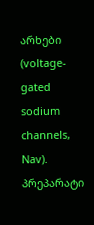არხები (voltage-gated sodium channels, Nav). პრეპარატი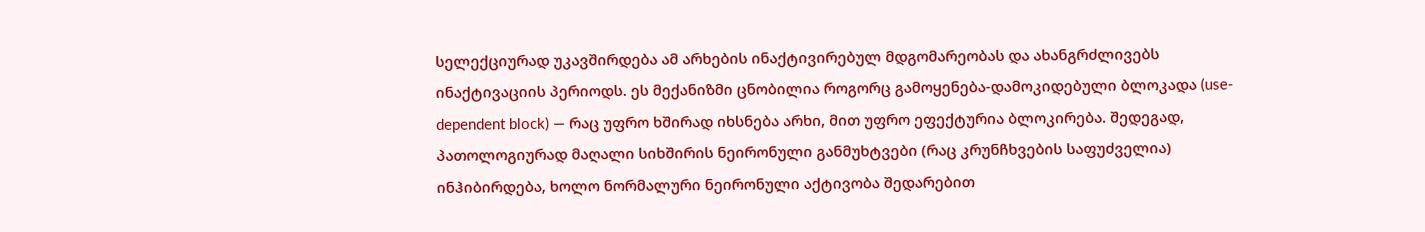სელექციურად უკავშირდება ამ არხების ინაქტივირებულ მდგომარეობას და ახანგრძლივებს ინაქტივაციის პერიოდს. ეს მექანიზმი ცნობილია როგორც გამოყენება-დამოკიდებული ბლოკადა (use-dependent block) — რაც უფრო ხშირად იხსნება არხი, მით უფრო ეფექტურია ბლოკირება. შედეგად, პათოლოგიურად მაღალი სიხშირის ნეირონული განმუხტვები (რაც კრუნჩხვების საფუძველია) ინჰიბირდება, ხოლო ნორმალური ნეირონული აქტივობა შედარებით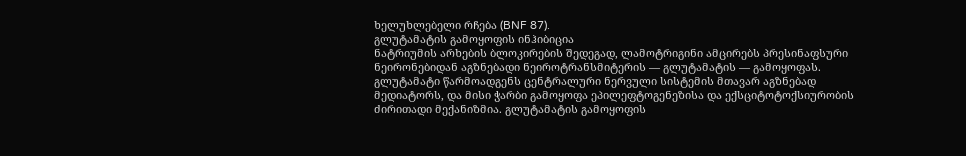ხელუხლებელი რჩება (BNF 87).
გლუტამატის გამოყოფის ინჰიბიცია
ნატრიუმის არხების ბლოკირების შედეგად, ლამოტრიგინი ამცირებს პრესინაფსური ნეირონებიდან აგზნებადი ნეიროტრანსმიტერის — გლუტამატის — გამოყოფას. გლუტამატი წარმოადგენს ცენტრალური ნერვული სისტემის მთავარ აგზნებად მედიატორს, და მისი ჭარბი გამოყოფა ეპილეფტოგენეზისა და ექსციტოტოქსიურობის ძირითადი მექანიზმია. გლუტამატის გამოყოფის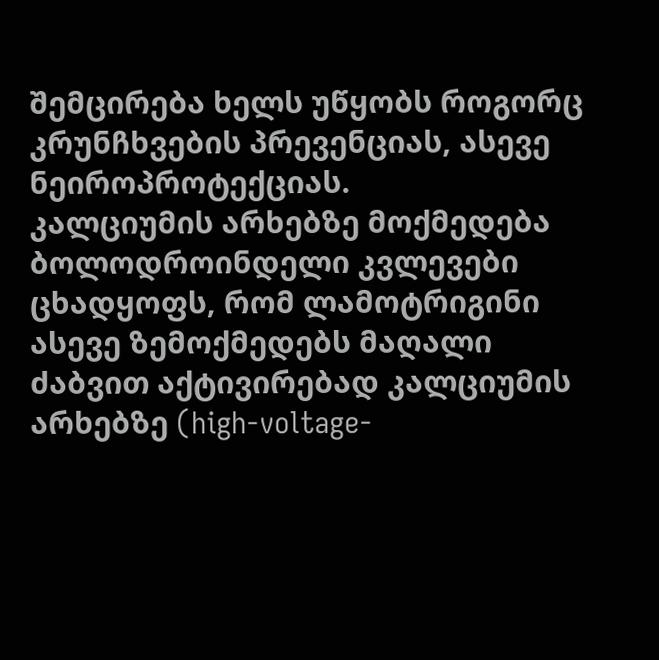შემცირება ხელს უწყობს როგორც კრუნჩხვების პრევენციას, ასევე ნეიროპროტექციას.
კალციუმის არხებზე მოქმედება
ბოლოდროინდელი კვლევები ცხადყოფს, რომ ლამოტრიგინი ასევე ზემოქმედებს მაღალი ძაბვით აქტივირებად კალციუმის არხებზე (high-voltage-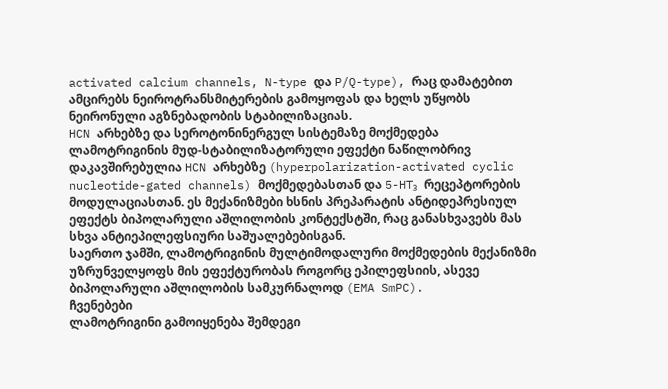activated calcium channels, N-type და P/Q-type), რაც დამატებით ამცირებს ნეიროტრანსმიტერების გამოყოფას და ხელს უწყობს ნეირონული აგზნებადობის სტაბილიზაციას.
HCN არხებზე და სეროტონინერგულ სისტემაზე მოქმედება
ლამოტრიგინის მუდ-სტაბილიზატორული ეფექტი ნაწილობრივ დაკავშირებულია HCN არხებზე (hyperpolarization-activated cyclic nucleotide-gated channels) მოქმედებასთან და 5-HT₃ რეცეპტორების მოდულაციასთან. ეს მექანიზმები ხსნის პრეპარატის ანტიდეპრესიულ ეფექტს ბიპოლარული აშლილობის კონტექსტში, რაც განასხვავებს მას სხვა ანტიეპილეფსიური საშუალებებისგან.
საერთო ჯამში, ლამოტრიგინის მულტიმოდალური მოქმედების მექანიზმი უზრუნველყოფს მის ეფექტურობას როგორც ეპილეფსიის, ასევე ბიპოლარული აშლილობის სამკურნალოდ (EMA SmPC).
ჩვენებები
ლამოტრიგინი გამოიყენება შემდეგი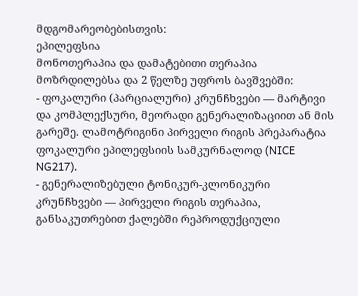მდგომარეობებისთვის:
ეპილეფსია
მონოთერაპია და დამატებითი თერაპია მოზრდილებსა და 2 წელზე უფროს ბავშვებში:
- ფოკალური (პარციალური) კრუნჩხვები — მარტივი და კომპლექსური, მეორადი გენერალიზაციით ან მის გარეშე. ლამოტრიგინი პირველი რიგის პრეპარატია ფოკალური ეპილეფსიის სამკურნალოდ (NICE NG217).
- გენერალიზებული ტონიკურ-კლონიკური კრუნჩხვები — პირველი რიგის თერაპია, განსაკუთრებით ქალებში რეპროდუქციული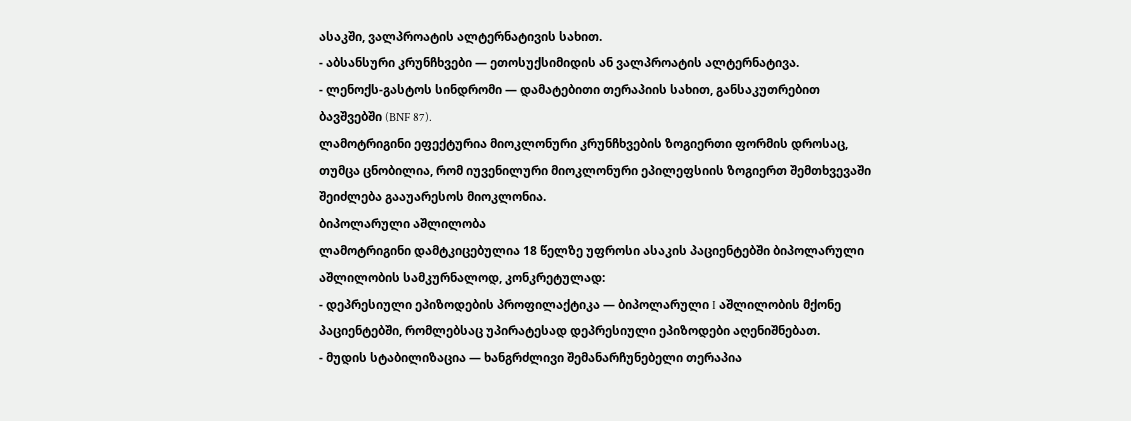ასაკში, ვალპროატის ალტერნატივის სახით.
- აბსანსური კრუნჩხვები — ეთოსუქსიმიდის ან ვალპროატის ალტერნატივა.
- ლენოქს-გასტოს სინდრომი — დამატებითი თერაპიის სახით, განსაკუთრებით ბავშვებში (BNF 87).
ლამოტრიგინი ეფექტურია მიოკლონური კრუნჩხვების ზოგიერთი ფორმის დროსაც, თუმცა ცნობილია, რომ იუვენილური მიოკლონური ეპილეფსიის ზოგიერთ შემთხვევაში შეიძლება გააუარესოს მიოკლონია.
ბიპოლარული აშლილობა
ლამოტრიგინი დამტკიცებულია 18 წელზე უფროსი ასაკის პაციენტებში ბიპოლარული აშლილობის სამკურნალოდ, კონკრეტულად:
- დეპრესიული ეპიზოდების პროფილაქტიკა — ბიპოლარული I აშლილობის მქონე პაციენტებში, რომლებსაც უპირატესად დეპრესიული ეპიზოდები აღენიშნებათ.
- მუდის სტაბილიზაცია — ხანგრძლივი შემანარჩუნებელი თერაპია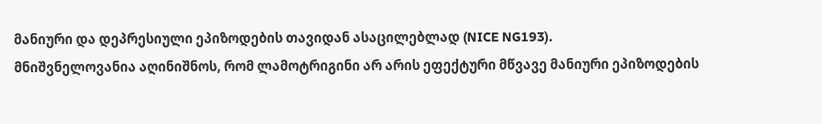მანიური და დეპრესიული ეპიზოდების თავიდან ასაცილებლად (NICE NG193).
მნიშვნელოვანია აღინიშნოს, რომ ლამოტრიგინი არ არის ეფექტური მწვავე მანიური ეპიზოდების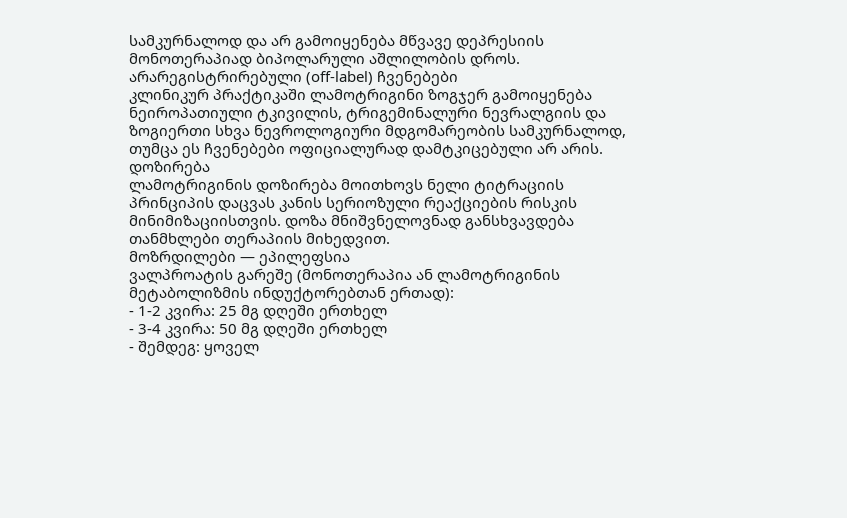სამკურნალოდ და არ გამოიყენება მწვავე დეპრესიის მონოთერაპიად ბიპოლარული აშლილობის დროს.
არარეგისტრირებული (off-label) ჩვენებები
კლინიკურ პრაქტიკაში ლამოტრიგინი ზოგჯერ გამოიყენება ნეიროპათიული ტკივილის, ტრიგემინალური ნევრალგიის და ზოგიერთი სხვა ნევროლოგიური მდგომარეობის სამკურნალოდ, თუმცა ეს ჩვენებები ოფიციალურად დამტკიცებული არ არის.
დოზირება
ლამოტრიგინის დოზირება მოითხოვს ნელი ტიტრაციის პრინციპის დაცვას კანის სერიოზული რეაქციების რისკის მინიმიზაციისთვის. დოზა მნიშვნელოვნად განსხვავდება თანმხლები თერაპიის მიხედვით.
მოზრდილები — ეპილეფსია
ვალპროატის გარეშე (მონოთერაპია ან ლამოტრიგინის მეტაბოლიზმის ინდუქტორებთან ერთად):
- 1-2 კვირა: 25 მგ დღეში ერთხელ
- 3-4 კვირა: 50 მგ დღეში ერთხელ
- შემდეგ: ყოველ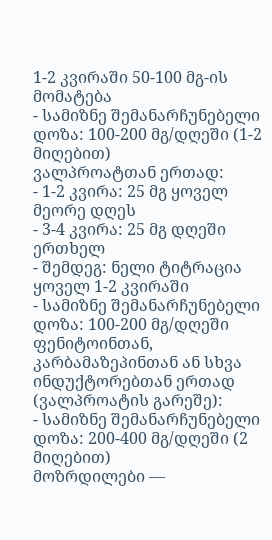1-2 კვირაში 50-100 მგ-ის მომატება
- სამიზნე შემანარჩუნებელი დოზა: 100-200 მგ/დღეში (1-2 მიღებით)
ვალპროატთან ერთად:
- 1-2 კვირა: 25 მგ ყოველ მეორე დღეს
- 3-4 კვირა: 25 მგ დღეში ერთხელ
- შემდეგ: ნელი ტიტრაცია ყოველ 1-2 კვირაში
- სამიზნე შემანარჩუნებელი დოზა: 100-200 მგ/დღეში
ფენიტოინთან, კარბამაზეპინთან ან სხვა ინდუქტორებთან ერთად (ვალპროატის გარეშე):
- სამიზნე შემანარჩუნებელი დოზა: 200-400 მგ/დღეში (2 მიღებით)
მოზრდილები —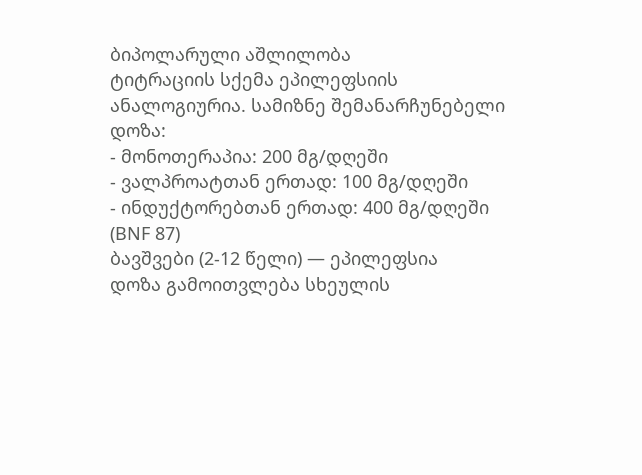ბიპოლარული აშლილობა
ტიტრაციის სქემა ეპილეფსიის ანალოგიურია. სამიზნე შემანარჩუნებელი დოზა:
- მონოთერაპია: 200 მგ/დღეში
- ვალპროატთან ერთად: 100 მგ/დღეში
- ინდუქტორებთან ერთად: 400 მგ/დღეში (BNF 87)
ბავშვები (2-12 წელი) — ეპილეფსია
დოზა გამოითვლება სხეულის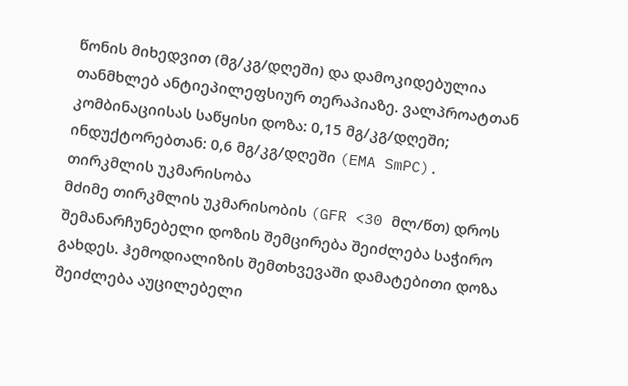წონის მიხედვით (მგ/კგ/დღეში) და დამოკიდებულია თანმხლებ ანტიეპილეფსიურ თერაპიაზე. ვალპროატთან კომბინაციისას საწყისი დოზა: 0,15 მგ/კგ/დღეში; ინდუქტორებთან: 0,6 მგ/კგ/დღეში (EMA SmPC).
თირკმლის უკმარისობა
მძიმე თირკმლის უკმარისობის (GFR <30 მლ/წთ) დროს შემანარჩუნებელი დოზის შემცირება შეიძლება საჭირო გახდეს. ჰემოდიალიზის შემთხვევაში დამატებითი დოზა შეიძლება აუცილებელი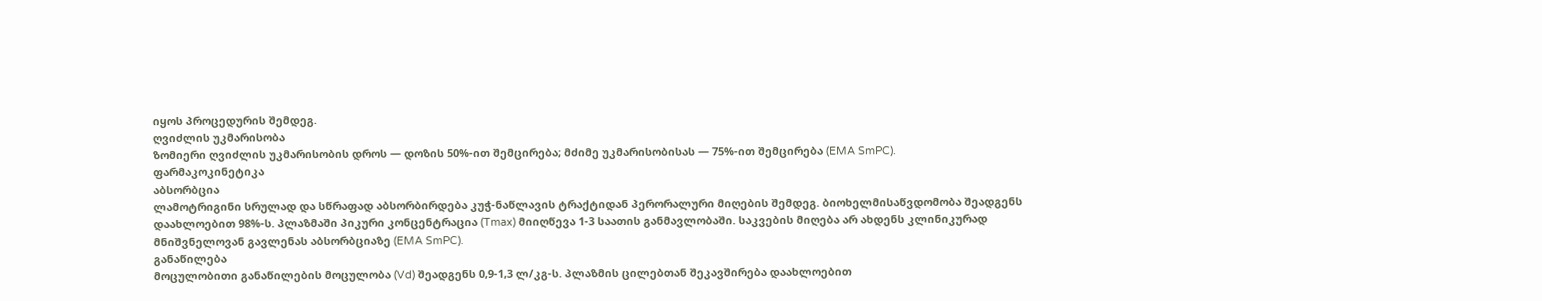იყოს პროცედურის შემდეგ.
ღვიძლის უკმარისობა
ზომიერი ღვიძლის უკმარისობის დროს — დოზის 50%-ით შემცირება; მძიმე უკმარისობისას — 75%-ით შემცირება (EMA SmPC).
ფარმაკოკინეტიკა
აბსორბცია
ლამოტრიგინი სრულად და სწრაფად აბსორბირდება კუჭ-ნაწლავის ტრაქტიდან პერორალური მიღების შემდეგ. ბიოხელმისაწვდომობა შეადგენს დაახლოებით 98%-ს. პლაზმაში პიკური კონცენტრაცია (Tmax) მიიღწევა 1-3 საათის განმავლობაში. საკვების მიღება არ ახდენს კლინიკურად მნიშვნელოვან გავლენას აბსორბციაზე (EMA SmPC).
განაწილება
მოცულობითი განაწილების მოცულობა (Vd) შეადგენს 0,9-1,3 ლ/კგ-ს. პლაზმის ცილებთან შეკავშირება დაახლოებით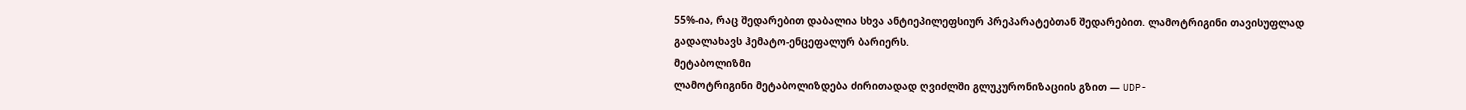55%-ია, რაც შედარებით დაბალია სხვა ანტიეპილეფსიურ პრეპარატებთან შედარებით. ლამოტრიგინი თავისუფლად გადალახავს ჰემატო-ენცეფალურ ბარიერს.
მეტაბოლიზმი
ლამოტრიგინი მეტაბოლიზდება ძირითადად ღვიძლში გლუკურონიზაციის გზით — UDP-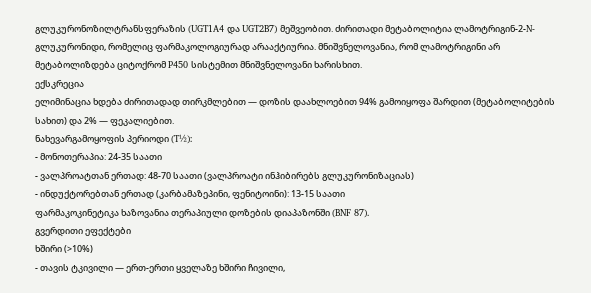გლუკურონოზილტრანსფერაზის (UGT1A4 და UGT2B7) მეშვეობით. ძირითადი მეტაბოლიტია ლამოტრიგინ-2-N-გლუკურონიდი, რომელიც ფარმაკოლოგიურად არააქტიურია. მნიშვნელოვანია, რომ ლამოტრიგინი არ მეტაბოლიზდება ციტოქრომ P450 სისტემით მნიშვნელოვანი ხარისხით.
ექსკრეცია
ელიმინაცია ხდება ძირითადად თირკმლებით — დოზის დაახლოებით 94% გამოიყოფა შარდით (მეტაბოლიტების სახით) და 2% — ფეკალიებით.
ნახევარგამოყოფის პერიოდი (T½):
- მონოთერაპია: 24-35 საათი
- ვალპროატთან ერთად: 48-70 საათი (ვალპროატი ინჰიბირებს გლუკურონიზაციას)
- ინდუქტორებთან ერთად (კარბამაზეპინი, ფენიტოინი): 13-15 საათი
ფარმაკოკინეტიკა ხაზოვანია თერაპიული დოზების დიაპაზონში (BNF 87).
გვერდითი ეფექტები
ხშირი (>10%)
- თავის ტკივილი — ერთ-ერთი ყველაზე ხშირი ჩივილი,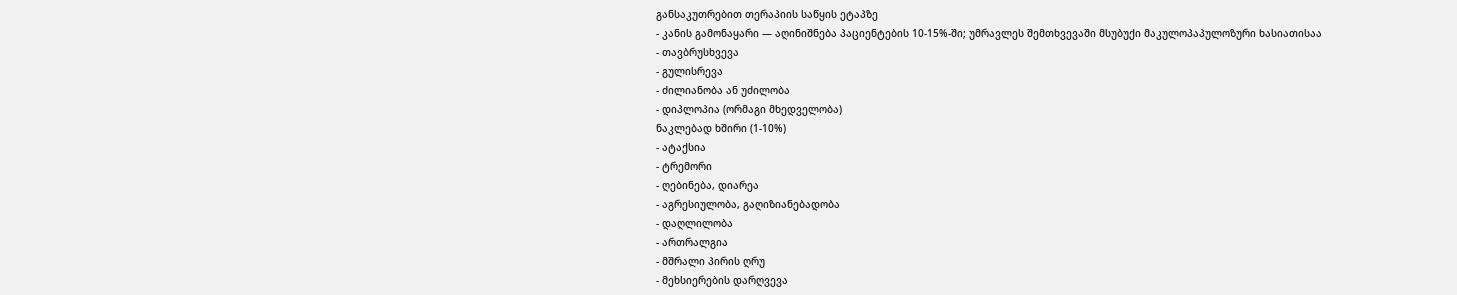განსაკუთრებით თერაპიის საწყის ეტაპზე
- კანის გამონაყარი — აღინიშნება პაციენტების 10-15%-ში; უმრავლეს შემთხვევაში მსუბუქი მაკულოპაპულოზური ხასიათისაა
- თავბრუსხვევა
- გულისრევა
- ძილიანობა ან უძილობა
- დიპლოპია (ორმაგი მხედველობა)
ნაკლებად ხშირი (1-10%)
- ატაქსია
- ტრემორი
- ღებინება, დიარეა
- აგრესიულობა, გაღიზიანებადობა
- დაღლილობა
- ართრალგია
- მშრალი პირის ღრუ
- მეხსიერების დარღვევა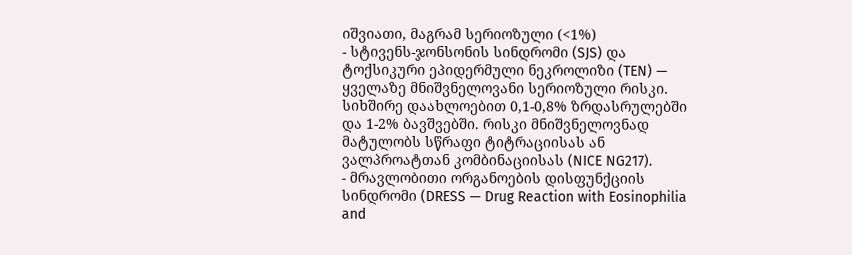იშვიათი, მაგრამ სერიოზული (<1%)
- სტივენს-ჯონსონის სინდრომი (SJS) და ტოქსიკური ეპიდერმული ნეკროლიზი (TEN) — ყველაზე მნიშვნელოვანი სერიოზული რისკი. სიხშირე დაახლოებით 0,1-0,8% ზრდასრულებში და 1-2% ბავშვებში. რისკი მნიშვნელოვნად მატულობს სწრაფი ტიტრაციისას ან ვალპროატთან კომბინაციისას (NICE NG217).
- მრავლობითი ორგანოების დისფუნქციის სინდრომი (DRESS — Drug Reaction with Eosinophilia and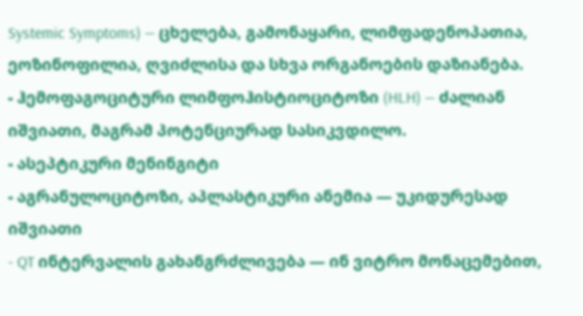Systemic Symptoms) — ცხელება, გამონაყარი, ლიმფადენოპათია, ეოზინოფილია, ღვიძლისა და სხვა ორგანოების დაზიანება.
- ჰემოფაგოციტური ლიმფოჰისტიოციტოზი (HLH) — ძალიან იშვიათი, მაგრამ პოტენციურად სასიკვდილო.
- ასეპტიკური მენინგიტი
- აგრანულოციტოზი, აპლასტიკური ანემია — უკიდურესად იშვიათი
- QT ინტერვალის გახანგრძლივება — ინ ვიტრო მონაცემებით,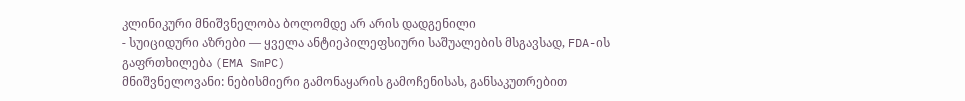კლინიკური მნიშვნელობა ბოლომდე არ არის დადგენილი
- სუიციდური აზრები — ყველა ანტიეპილეფსიური საშუალების მსგავსად, FDA-ის გაფრთხილება (EMA SmPC)
მნიშვნელოვანი: ნებისმიერი გამონაყარის გამოჩენისას, განსაკუთრებით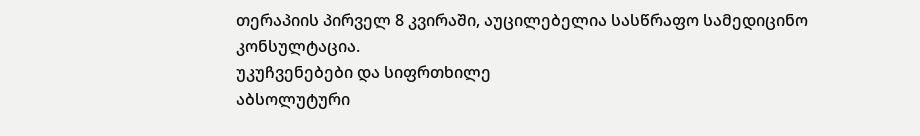თერაპიის პირველ 8 კვირაში, აუცილებელია სასწრაფო სამედიცინო კონსულტაცია.
უკუჩვენებები და სიფრთხილე
აბსოლუტური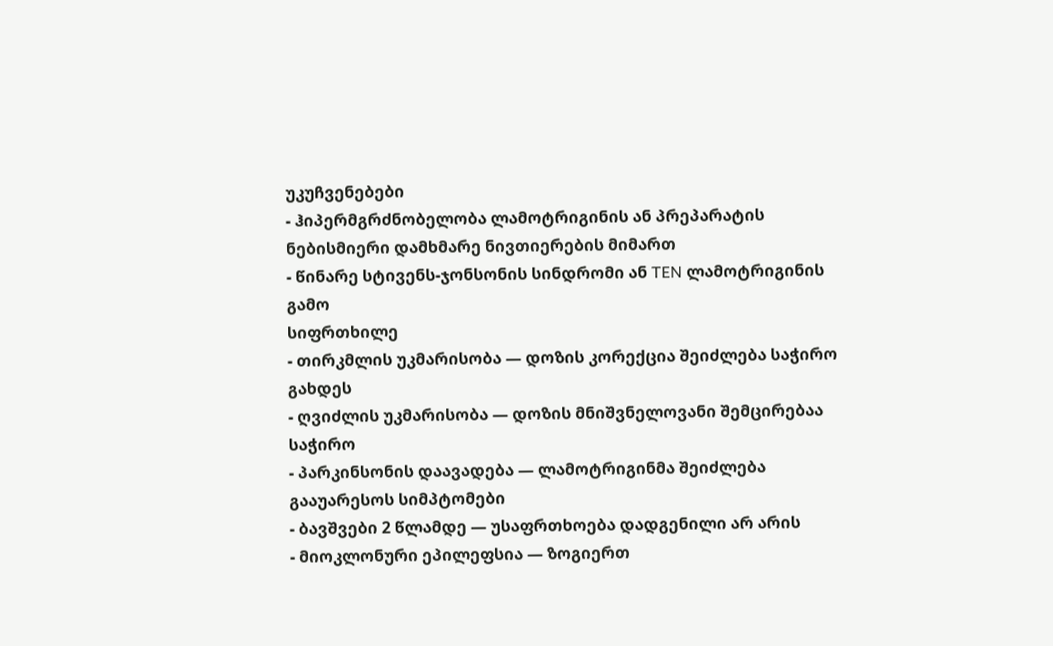უკუჩვენებები
- ჰიპერმგრძნობელობა ლამოტრიგინის ან პრეპარატის ნებისმიერი დამხმარე ნივთიერების მიმართ
- წინარე სტივენს-ჯონსონის სინდრომი ან TEN ლამოტრიგინის გამო
სიფრთხილე
- თირკმლის უკმარისობა — დოზის კორექცია შეიძლება საჭირო გახდეს
- ღვიძლის უკმარისობა — დოზის მნიშვნელოვანი შემცირებაა საჭირო
- პარკინსონის დაავადება — ლამოტრიგინმა შეიძლება გააუარესოს სიმპტომები
- ბავშვები 2 წლამდე — უსაფრთხოება დადგენილი არ არის
- მიოკლონური ეპილეფსია — ზოგიერთ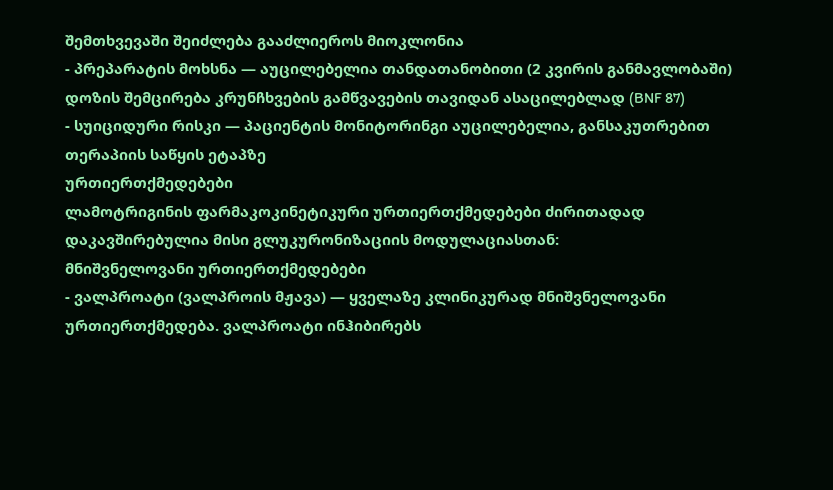შემთხვევაში შეიძლება გააძლიეროს მიოკლონია
- პრეპარატის მოხსნა — აუცილებელია თანდათანობითი (2 კვირის განმავლობაში) დოზის შემცირება კრუნჩხვების გამწვავების თავიდან ასაცილებლად (BNF 87)
- სუიციდური რისკი — პაციენტის მონიტორინგი აუცილებელია, განსაკუთრებით თერაპიის საწყის ეტაპზე
ურთიერთქმედებები
ლამოტრიგინის ფარმაკოკინეტიკური ურთიერთქმედებები ძირითადად დაკავშირებულია მისი გლუკურონიზაციის მოდულაციასთან:
მნიშვნელოვანი ურთიერთქმედებები
- ვალპროატი (ვალპროის მჟავა) — ყველაზე კლინიკურად მნიშვნელოვანი ურთიერთქმედება. ვალპროატი ინჰიბირებს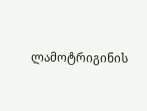ლამოტრიგინის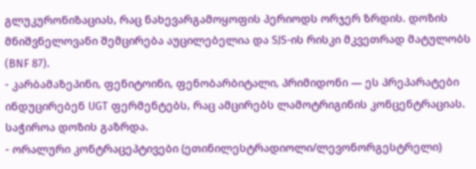გლუკურონიზაციას, რაც ნახევარგამოყოფის პერიოდს ორჯერ ზრდის. დოზის მნიშვნელოვანი შემცირება აუცილებელია და SJS-ის რისკი მკვეთრად მატულობს (BNF 87).
- კარბამაზეპინი, ფენიტოინი, ფენობარბიტალი, პრიმიდონი — ეს პრეპარატები ინდუცირებენ UGT ფერმენტებს, რაც ამცირებს ლამოტრიგინის კონცენტრაციას. საჭიროა დოზის გაზრდა.
- ორალური კონტრაცეპტივები (ეთინილესტრადიოლი/ლევონორგესტრელი)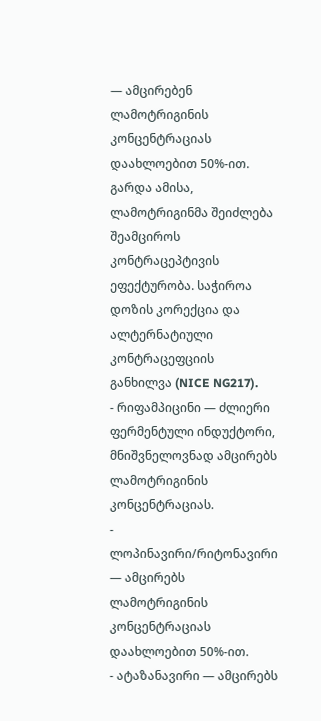— ამცირებენ ლამოტრიგინის კონცენტრაციას დაახლოებით 50%-ით. გარდა ამისა, ლამოტრიგინმა შეიძლება შეამციროს კონტრაცეპტივის ეფექტურობა. საჭიროა დოზის კორექცია და ალტერნატიული კონტრაცეფციის განხილვა (NICE NG217).
- რიფამპიცინი — ძლიერი ფერმენტული ინდუქტორი, მნიშვნელოვნად ამცირებს ლამოტრიგინის კონცენტრაციას.
- ლოპინავირი/რიტონავირი — ამცირებს ლამოტრიგინის კონცენტრაციას დაახლოებით 50%-ით.
- ატაზანავირი — ამცირებს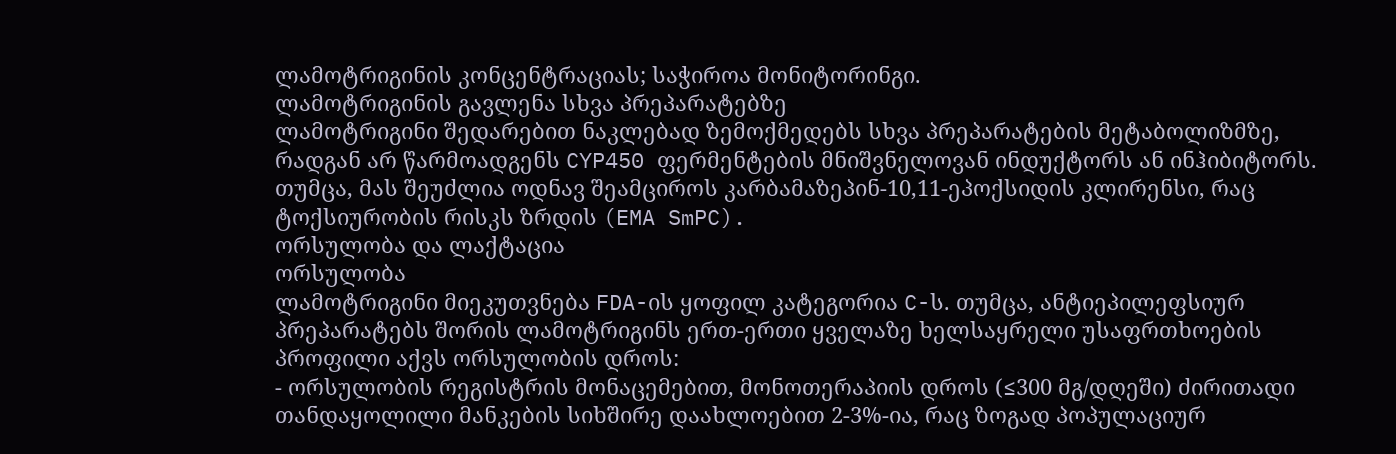ლამოტრიგინის კონცენტრაციას; საჭიროა მონიტორინგი.
ლამოტრიგინის გავლენა სხვა პრეპარატებზე
ლამოტრიგინი შედარებით ნაკლებად ზემოქმედებს სხვა პრეპარატების მეტაბოლიზმზე, რადგან არ წარმოადგენს CYP450 ფერმენტების მნიშვნელოვან ინდუქტორს ან ინჰიბიტორს. თუმცა, მას შეუძლია ოდნავ შეამციროს კარბამაზეპინ-10,11-ეპოქსიდის კლირენსი, რაც ტოქსიურობის რისკს ზრდის (EMA SmPC).
ორსულობა და ლაქტაცია
ორსულობა
ლამოტრიგინი მიეკუთვნება FDA-ის ყოფილ კატეგორია C-ს. თუმცა, ანტიეპილეფსიურ პრეპარატებს შორის ლამოტრიგინს ერთ-ერთი ყველაზე ხელსაყრელი უსაფრთხოების პროფილი აქვს ორსულობის დროს:
- ორსულობის რეგისტრის მონაცემებით, მონოთერაპიის დროს (≤300 მგ/დღეში) ძირითადი თანდაყოლილი მანკების სიხშირე დაახლოებით 2-3%-ია, რაც ზოგად პოპულაციურ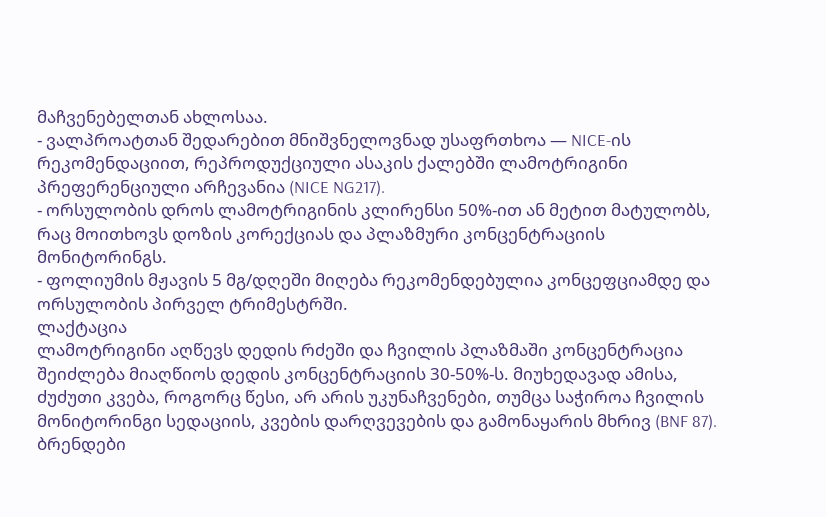მაჩვენებელთან ახლოსაა.
- ვალპროატთან შედარებით მნიშვნელოვნად უსაფრთხოა — NICE-ის რეკომენდაციით, რეპროდუქციული ასაკის ქალებში ლამოტრიგინი პრეფერენციული არჩევანია (NICE NG217).
- ორსულობის დროს ლამოტრიგინის კლირენსი 50%-ით ან მეტით მატულობს, რაც მოითხოვს დოზის კორექციას და პლაზმური კონცენტრაციის მონიტორინგს.
- ფოლიუმის მჟავის 5 მგ/დღეში მიღება რეკომენდებულია კონცეფციამდე და ორსულობის პირველ ტრიმესტრში.
ლაქტაცია
ლამოტრიგინი აღწევს დედის რძეში და ჩვილის პლაზმაში კონცენტრაცია შეიძლება მიაღწიოს დედის კონცენტრაციის 30-50%-ს. მიუხედავად ამისა, ძუძუთი კვება, როგორც წესი, არ არის უკუნაჩვენები, თუმცა საჭიროა ჩვილის მონიტორინგი სედაციის, კვების დარღვევების და გამონაყარის მხრივ (BNF 87).
ბრენდები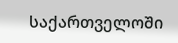საქართველოში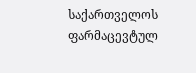საქართველოს ფარმაცევტულ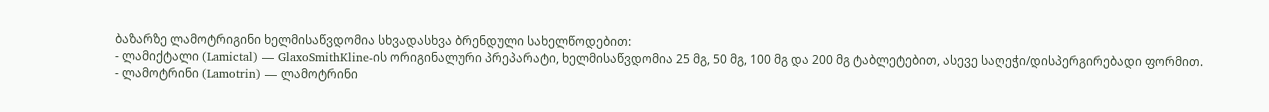ბაზარზე ლამოტრიგინი ხელმისაწვდომია სხვადასხვა ბრენდული სახელწოდებით:
- ლამიქტალი (Lamictal) — GlaxoSmithKline-ის ორიგინალური პრეპარატი, ხელმისაწვდომია 25 მგ, 50 მგ, 100 მგ და 200 მგ ტაბლეტებით, ასევე საღეჭი/დისპერგირებადი ფორმით.
- ლამოტრინი (Lamotrin) — ლამოტრინი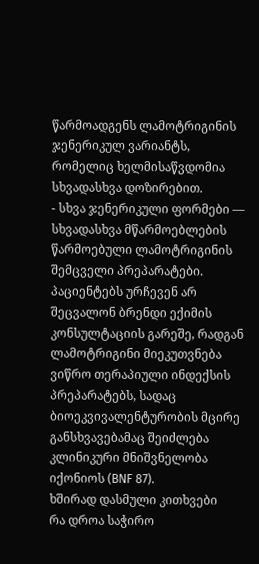წარმოადგენს ლამოტრიგინის ჯენერიკულ ვარიანტს, რომელიც ხელმისაწვდომია სხვადასხვა დოზირებით.
- სხვა ჯენერიკული ფორმები — სხვადასხვა მწარმოებლების წარმოებული ლამოტრიგინის შემცველი პრეპარატები.
პაციენტებს ურჩევენ არ შეცვალონ ბრენდი ექიმის კონსულტაციის გარეშე, რადგან ლამოტრიგინი მიეკუთვნება ვიწრო თერაპიული ინდექსის პრეპარატებს, სადაც ბიოეკვივალენტურობის მცირე განსხვავებამაც შეიძლება კლინიკური მნიშვნელობა იქონიოს (BNF 87).
ხშირად დასმული კითხვები
რა დროა საჭირო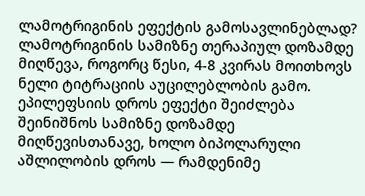ლამოტრიგინის ეფექტის გამოსავლინებლად?
ლამოტრიგინის სამიზნე თერაპიულ დოზამდე მიღწევა, როგორც წესი, 4-8 კვირას მოითხოვს ნელი ტიტრაციის აუცილებლობის გამო. ეპილეფსიის დროს ეფექტი შეიძლება შეინიშნოს სამიზნე დოზამდე მიღწევისთანავე, ხოლო ბიპოლარული აშლილობის დროს — რამდენიმე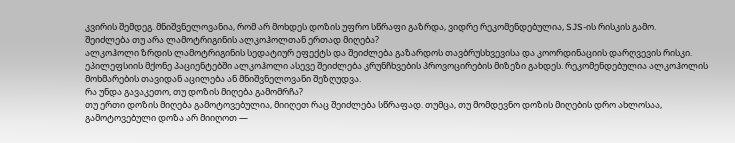კვირის შემდეგ. მნიშვნელოვანია, რომ არ მოხდეს დოზის უფრო სწრაფი გაზრდა, ვიდრე რეკომენდებულია, SJS-ის რისკის გამო.
შეიძლება თუ არა ლამოტრიგინის ალკოჰოლთან ერთად მიღება?
ალკოჰოლი ზრდის ლამოტრიგინის სედატიურ ეფექტს და შეიძლება გაზარდოს თავბრუსხვევისა და კოორდინაციის დარღვევის რისკი. ეპილეფსიის მქონე პაციენტებში ალკოჰოლი ასევე შეიძლება კრუნჩხვების პროვოცირების მიზეზი გახდეს. რეკომენდებულია ალკოჰოლის მოხმარების თავიდან აცილება ან მნიშვნელოვანი შეზღუდვა.
რა უნდა გავაკეთო, თუ დოზის მიღება გამომრჩა?
თუ ერთი დოზის მიღება გამოტოვებულია, მიიღეთ რაც შეიძლება სწრაფად. თუმცა, თუ მომდევნო დოზის მიღების დრო ახლოსაა, გამოტოვებული დოზა არ მიიღოთ —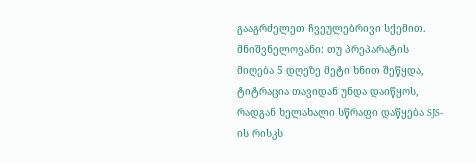გააგრძელეთ ჩვეულებრივი სქემით. მნიშვნელოვანი: თუ პრეპარატის მიღება 5 დღეზე მეტი ხნით შეწყდა, ტიტრაცია თავიდან უნდა დაიწყოს, რადგან ხელახალი სწრაფი დაწყება SJS-ის რისკს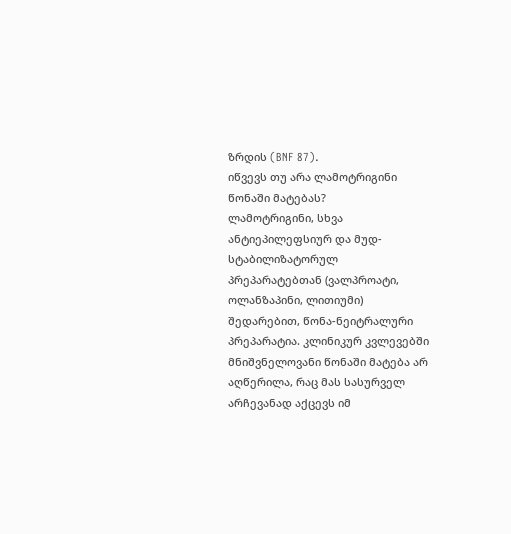ზრდის (BNF 87).
იწვევს თუ არა ლამოტრიგინი წონაში მატებას?
ლამოტრიგინი, სხვა ანტიეპილეფსიურ და მუდ-სტაბილიზატორულ პრეპარატებთან (ვალპროატი, ოლანზაპინი, ლითიუმი) შედარებით, წონა-ნეიტრალური პრეპარატია. კლინიკურ კვლევებში მნიშვნელოვანი წონაში მატება არ აღწერილა, რაც მას სასურველ არჩევანად აქცევს იმ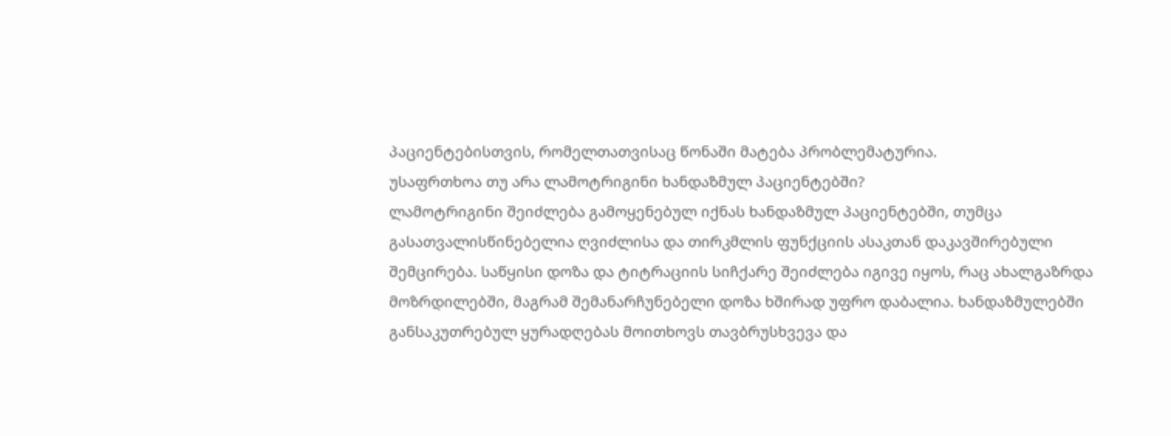პაციენტებისთვის, რომელთათვისაც წონაში მატება პრობლემატურია.
უსაფრთხოა თუ არა ლამოტრიგინი ხანდაზმულ პაციენტებში?
ლამოტრიგინი შეიძლება გამოყენებულ იქნას ხანდაზმულ პაციენტებში, თუმცა გასათვალისწინებელია ღვიძლისა და თირკმლის ფუნქციის ასაკთან დაკავშირებული შემცირება. საწყისი დოზა და ტიტრაციის სიჩქარე შეიძლება იგივე იყოს, რაც ახალგაზრდა მოზრდილებში, მაგრამ შემანარჩუნებელი დოზა ხშირად უფრო დაბალია. ხანდაზმულებში განსაკუთრებულ ყურადღებას მოითხოვს თავბრუსხვევა და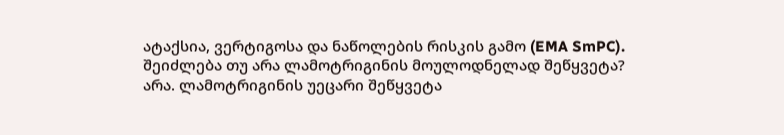ატაქსია, ვერტიგოსა და ნაწოლების რისკის გამო (EMA SmPC).
შეიძლება თუ არა ლამოტრიგინის მოულოდნელად შეწყვეტა?
არა. ლამოტრიგინის უეცარი შეწყვეტა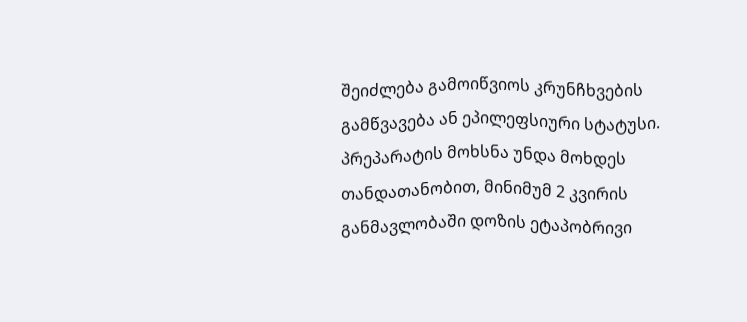შეიძლება გამოიწვიოს კრუნჩხვების გამწვავება ან ეპილეფსიური სტატუსი. პრეპარატის მოხსნა უნდა მოხდეს თანდათანობით, მინიმუმ 2 კვირის განმავლობაში დოზის ეტაპობრივი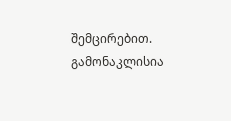შემცირებით. გამონაკლისია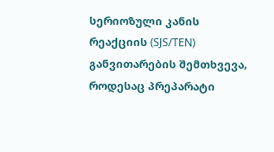სერიოზული კანის რეაქციის (SJS/TEN) განვითარების შემთხვევა, როდესაც პრეპარატი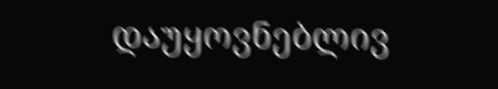დაუყოვნებლივ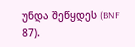უნდა შეწყდეს (BNF 87).